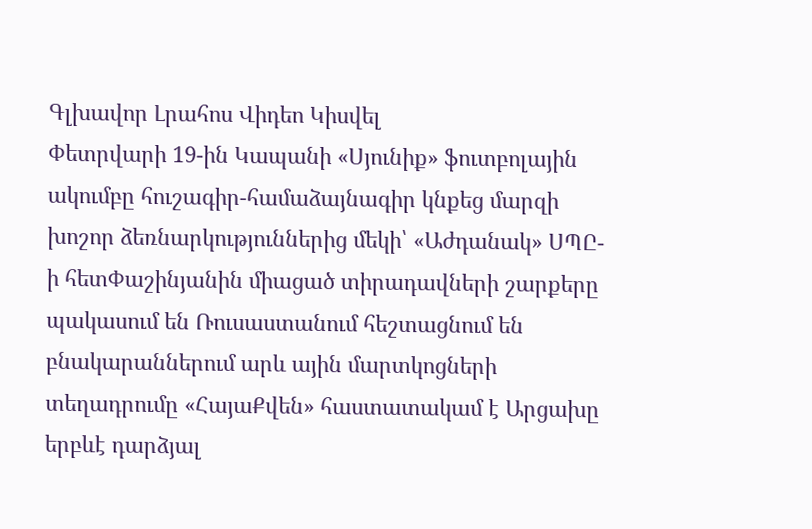Գլխավոր Լրահոս Վիդեո Կիսվել
Փետրվարի 19-ին Կապանի «Սյունիք» ֆուտբոլային ակումբը հուշագիր-համաձայնագիր կնքեց մարզի խոշոր ձեռնարկություններից մեկի՝ «Աժդանակ» ՍՊԸ-ի հետՓաշինյանին միացած տիրադավների շարքերը պակասում են Ռուսաստանում հեշտացնում են բնակարաններում արև ային մարտկոցների տեղադրումը «ՀայաՔվեն» հաստատակամ է Արցախը երբևէ դարձյալ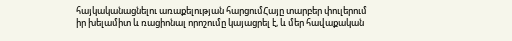հայկականացնելու առաքելության հարցումՀայը տարբեր փուլերում իր խելամիտ և ռացիոնալ որոշումը կայացրել է, և մեր հավաքական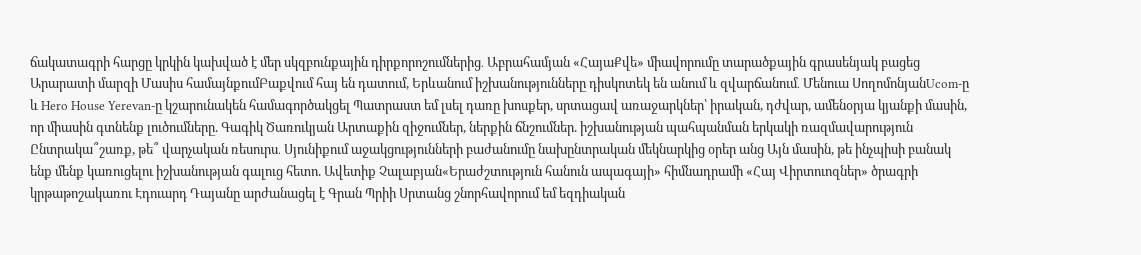ճակատագրի հարցը կրկին կախված է մեր սկզբունքային դիրքորոշումներից․ Աբրահամյան «ՀայաՔվե» միավորումը տարածքային գրասենյակ բացեց Արարատի մարզի Մասիս համայնքումԲաքվում հայ են դատում, Երևանում իշխանությունները դիսկոտեկ են անում և զվարճանում․ Մենուա ՍողոմոնյանUcom-ը և Hero House Yerevan-ը կշարունակեն համագործակցել Պատրաստ եմ լսել դառը խոսքեր, սրտացավ առաջարկներ՝ իրական, դժվար, ամենօրյա կյանքի մասին, որ միասին գտնենք լուծումները. Գագիկ Ծառուկյան Արտաքին զիջումներ, ներքին ճնշումներ. իշխանության պահպանման երկակի ռազմավարություն Ընտրակա՞շառք, թե՞ վարչական ռեսուրս․ Սյունիքում աջակցությունների բաժանումը նախընտրական մեկնարկից օրեր անց Այն մասին, թե ինչպիսի բանակ ենք մենք կառուցելու իշխանության գալուց հետո. Ավետիք Չալաբյան«Երաժշտություն հանուն ապագայի» հիմնադրամի «Հայ Վիրտուոզներ» ծրագրի կրթաթոշակառու Էդուարդ Դայանը արժանացել է Գրան Պրիի Սրտանց շնորհավորում եմ եզդիական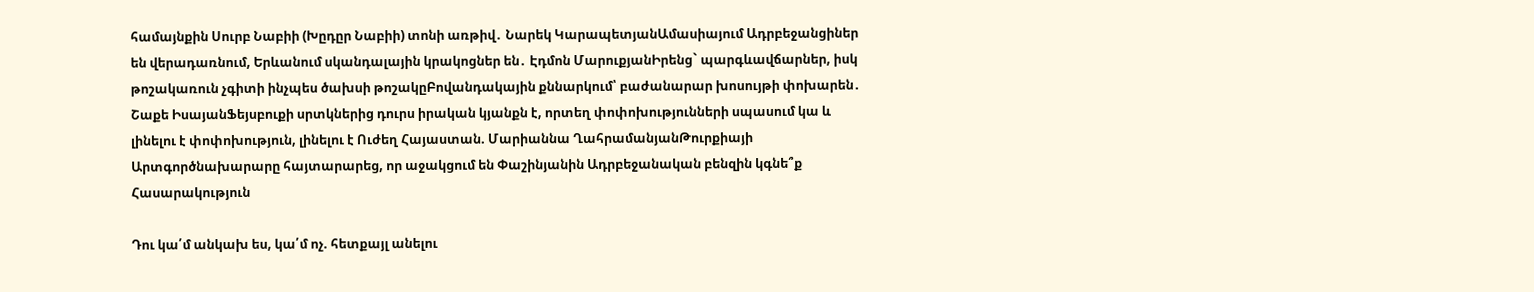համայնքին Սուրբ Նաբիի (Խըդըր Նաբիի) տոնի առթիվ․ Նարեկ ԿարապետյանԱմասիայում Ադրբեջանցիներ են վերադառնում, Երևանում սկանդալային կրակոցներ են․ Էդմոն ՄարուքյանԻրենց` պարգևավճարներ, իսկ թոշակառուն չգիտի ինչպես ծախսի թոշակըԲովանդակային քննարկում՝ բաժանարար խոսույթի փոխարեն․ Շաքե ԻսայանՖեյսբուքի սրտկներից դուրս իրական կյանքն է, որտեղ փոփոխությունների սպասում կա և լինելու է փոփոխություն, լինելու է Ուժեղ Հայաստան. Մարիաննա ՂահրամանյանԹուրքիայի Արտգործնախարարը հայտարարեց, որ աջակցում են Փաշինյանին Ադրբեջանական բենզին կգնե՞ք
Հասարակություն

Դու կա՛մ անկախ ես, կա՛մ ոչ. հետքայլ անելու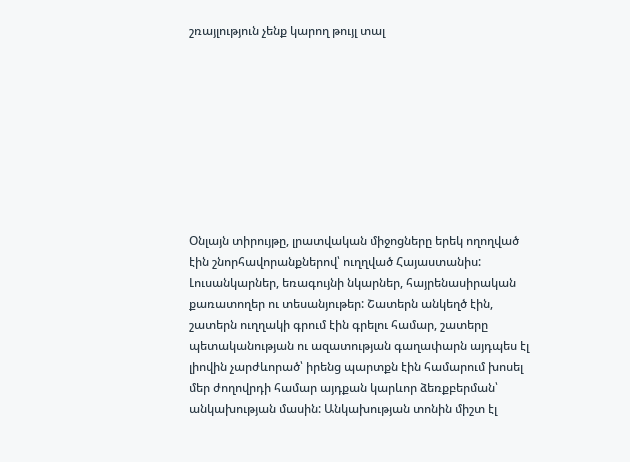շռայլություն չենք կարող թույլ տալ









Օնլայն տիրույթը, լրատվական միջոցները երեկ ողողված էին շնորհավորանքներով՝ ուղղված Հայաստանիս: Լուսանկարներ, եռագույնի նկարներ, հայրենասիրական քառատողեր ու տեսանյութեր: Շատերն անկեղծ էին, շատերն ուղղակի գրում էին գրելու համար, շատերը պետականության ու ազատության գաղափարն այդպես էլ լիովին չարժևորած՝ իրենց պարտքն էին համարում խոսել մեր ժողովրդի համար այդքան կարևոր ձեռքբերման՝ անկախության մասին: Անկախության տոնին միշտ էլ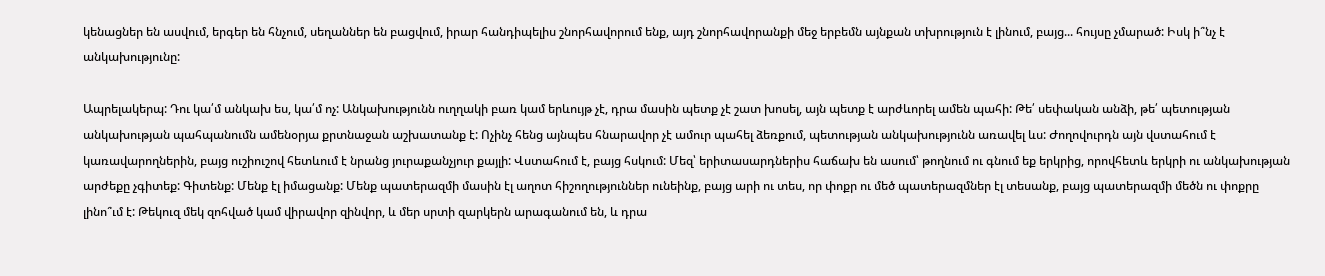կենացներ են ասվում, երգեր են հնչում, սեղաններ են բացվում, իրար հանդիպելիս շնորհավորում ենք, այդ շնորհավորանքի մեջ երբեմն այնքան տխրություն է լինում, բայց... հույսը չմարած: Իսկ ի՞նչ է անկախությունը:

Ապրելակերպ: Դու կա՛մ անկախ ես, կա՛մ ոչ: Անկախությունն ուղղակի բառ կամ երևույթ չէ, դրա մասին պետք չէ շատ խոսել, այն պետք է արժևորել ամեն պահի: Թե՛ սեփական անձի, թե՛ պետության անկախության պահպանումն ամենօրյա քրտնաջան աշխատանք է: Ոչինչ հենց այնպես հնարավոր չէ ամուր պահել ձեռքում, պետության անկախությունն առավել ևս: Ժողովուրդն այն վստահում է կառավարողներին, բայց ուշիուշով հետևում է նրանց յուրաքանչյուր քայլի: Վստահում է, բայց հսկում: Մեզ՝ երիտասարդներիս հաճախ են ասում՝ թողնում ու գնում եք երկրից, որովհետև երկրի ու անկախության արժեքը չգիտեք: Գիտենք: Մենք էլ իմացանք: Մենք պատերազմի մասին էլ աղոտ հիշողություններ ունեինք, բայց արի ու տես, որ փոքր ու մեծ պատերազմներ էլ տեսանք, բայց պատերազմի մեծն ու փոքրը լինո՞ւմ է: Թեկուզ մեկ զոհված կամ վիրավոր զինվոր, և մեր սրտի զարկերն արագանում են, և դրա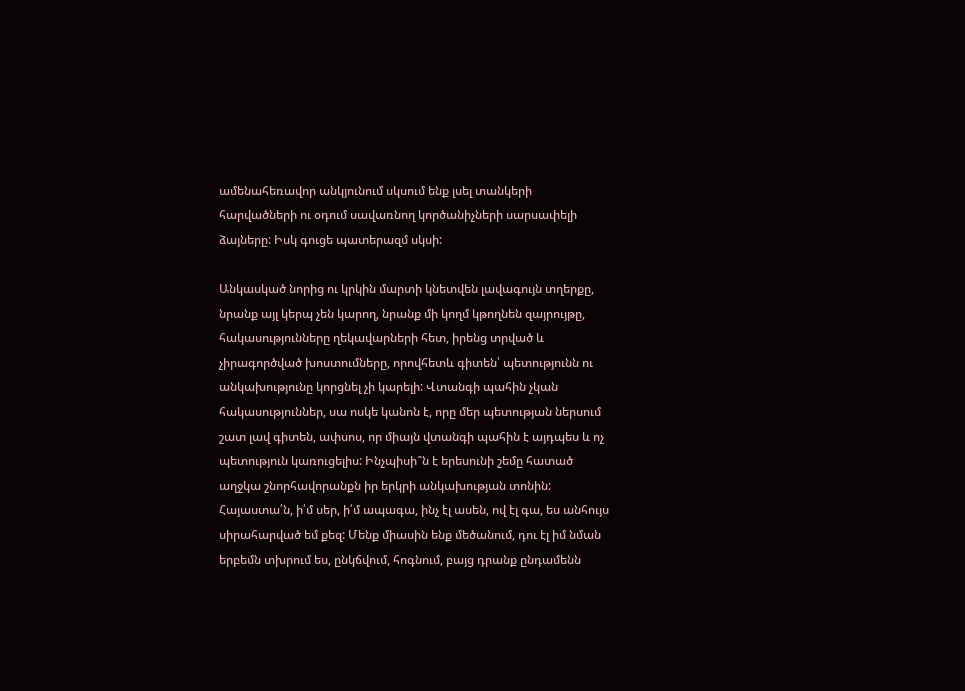ամենահեռավոր անկյունում սկսում ենք լսել տանկերի հարվածների ու օդում սավառնող կործանիչների սարսափելի ձայները: Իսկ գուցե պատերազմ սկսի:

Անկասկած նորից ու կրկին մարտի կնետվեն լավագույն տղերքը, նրանք այլ կերպ չեն կարող, նրանք մի կողմ կթողնեն զայրույթը, հակասությունները ղեկավարների հետ, իրենց տրված և չիրագործված խոստումները, որովհետև գիտեն՝ պետությունն ու անկախությունը կորցնել չի կարելի: Վտանգի պահին չկան հակասություններ, սա ոսկե կանոն է, որը մեր պետության ներսում շատ լավ գիտեն, ափսոս, որ միայն վտանգի պահին է այդպես և ոչ պետություն կառուցելիս: Ինչպիսի՞ն է երեսունի շեմը հատած աղջկա շնորհավորանքն իր երկրի անկախության տոնին: Հայաստա՛ն, ի՛մ սեր, ի՛մ ապագա, ինչ էլ ասեն, ով էլ գա, ես անհույս սիրահարված եմ քեզ: Մենք միասին ենք մեծանում, դու էլ իմ նման երբեմն տխրում ես, ընկճվում, հոգնում, բայց դրանք ընդամենն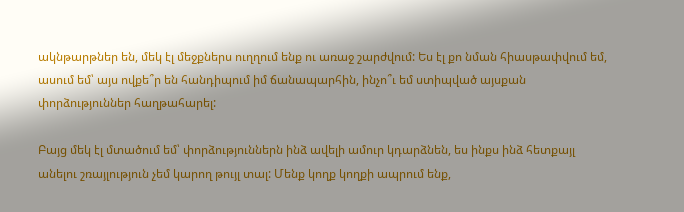ակնթարթներ են, մեկ էլ մեջքներս ուղղում ենք ու առաջ շարժվում: Ես էլ քո նման հիասթափվում եմ, ասում եմ՝ այս ովքե՞ր են հանդիպում իմ ճանապարհին, ինչո՞ւ եմ ստիպված այսքան փորձություններ հաղթահարել:

Բայց մեկ էլ մտածում եմ՝ փորձություններն ինձ ավելի ամուր կդարձնեն, ես ինքս ինձ հետքայլ անելու շռայլություն չեմ կարող թույլ տալ: Մենք կողք կողքի ապրում ենք,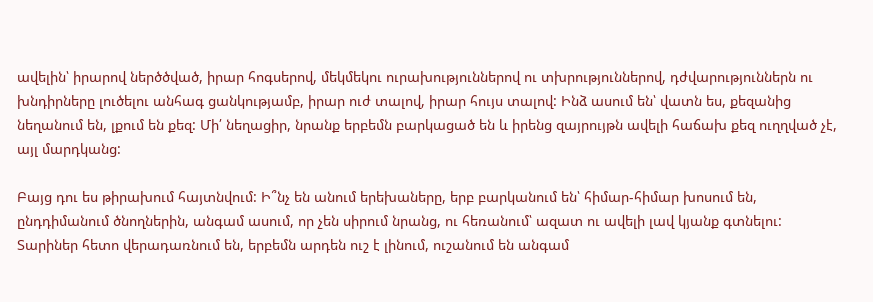ավելին՝ իրարով ներծծված, իրար հոգսերով, մեկմեկու ուրախություններով ու տխրություններով, դժվարություններն ու խնդիրները լուծելու անհագ ցանկությամբ, իրար ուժ տալով, իրար հույս տալով: Ինձ ասում են՝ վատն ես, քեզանից նեղանում են, լքում են քեզ: Մի՛ նեղացիր, նրանք երբեմն բարկացած են և իրենց զայրույթն ավելի հաճախ քեզ ուղղված չէ, այլ մարդկանց:

Բայց դու ես թիրախում հայտնվում: Ի՞նչ են անում երեխաները, երբ բարկանում են՝ հիմար-հիմար խոսում են, ընդդիմանում ծնողներին, անգամ ասում, որ չեն սիրում նրանց, ու հեռանում՝ ազատ ու ավելի լավ կյանք գտնելու: Տարիներ հետո վերադառնում են, երբեմն արդեն ուշ է լինում, ուշանում են անգամ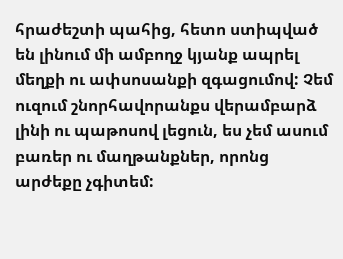հրաժեշտի պահից, հետո ստիպված են լինում մի ամբողջ կյանք ապրել մեղքի ու ափսոսանքի զգացումով: Չեմ ուզում շնորհավորանքս վերամբարձ լինի ու պաթոսով լեցուն, ես չեմ ասում բառեր ու մաղթանքներ, որոնց արժեքը չգիտեմ: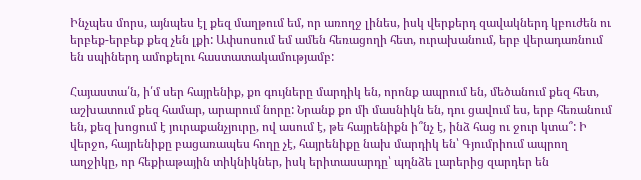Ինչպես մորս, այնպես էլ քեզ մաղթում եմ, որ առողջ լինես, իսկ վերքերդ զավակներդ կբուժեն ու երբեք-երբեք քեզ չեն լքի: Ափսոսում եմ ամեն հեռացողի հետ, ուրախանում, երբ վերադառնում են սպիներդ ամոքելու հաստատակամությամբ:

Հայաստա՛ն, ի՛մ սեր հայրենիք, քո գույները մարդիկ են, որոնք ապրում են, մեծանում քեզ հետ, աշխատում քեզ համար, արարում նորը: Նրանք քո մի մասնիկն են, դու ցավում ես, երբ հեռանում են, քեզ խոցում է յուրաքանչյուրը, ով ասում է, թե հայրենիքն ի՞նչ է, ինձ հաց ու ջուր կտա՞: Ի վերջո, հայրենիքը բացառապես հողը չէ, հայրենիքը նախ մարդիկ են՝ Գյումրիում ապրող աղջիկը, որ հեքիաթային տիկնիկներ, իսկ երիտասարդը՝ պղնձե լարերից զարդեր են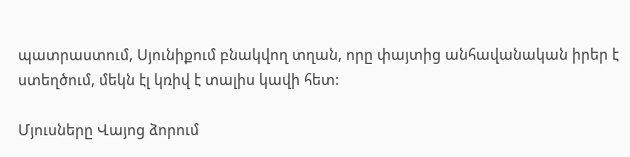պատրաստում, Սյունիքում բնակվող տղան, որը փայտից անհավանական իրեր է ստեղծում, մեկն էլ կռիվ է տալիս կավի հետ:

Մյուսները Վայոց ձորում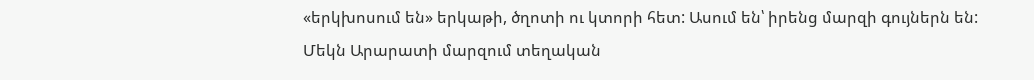«երկխոսում են» երկաթի, ծղոտի ու կտորի հետ: Ասում են՝ իրենց մարզի գույներն են: Մեկն Արարատի մարզում տեղական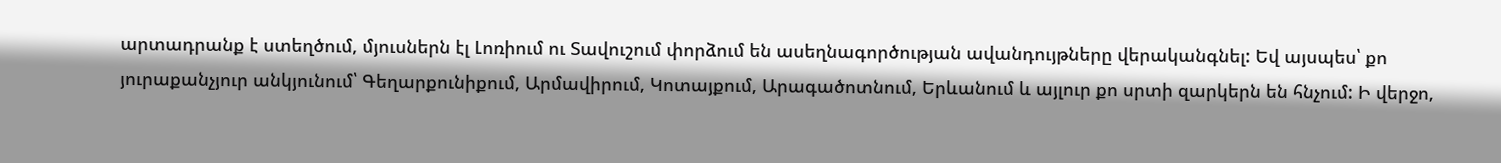արտադրանք է ստեղծում, մյուսներն էլ Լոռիում ու Տավուշում փորձում են ասեղնագործության ավանդույթները վերականգնել: Եվ այսպես՝ քո յուրաքանչյուր անկյունում՝ Գեղարքունիքում, Արմավիրում, Կոտայքում, Արագածոտնում, Երևանում և այլուր քո սրտի զարկերն են հնչում: Ի վերջո,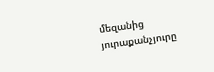մեզանից յուրաքանչյուրը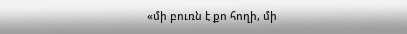«մի բուռն է քո հողի, մի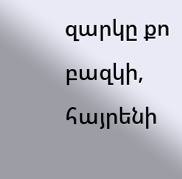զարկը քո բազկի, հայրենի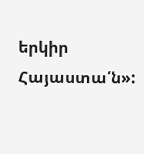երկիր Հայաստա՛ն»: